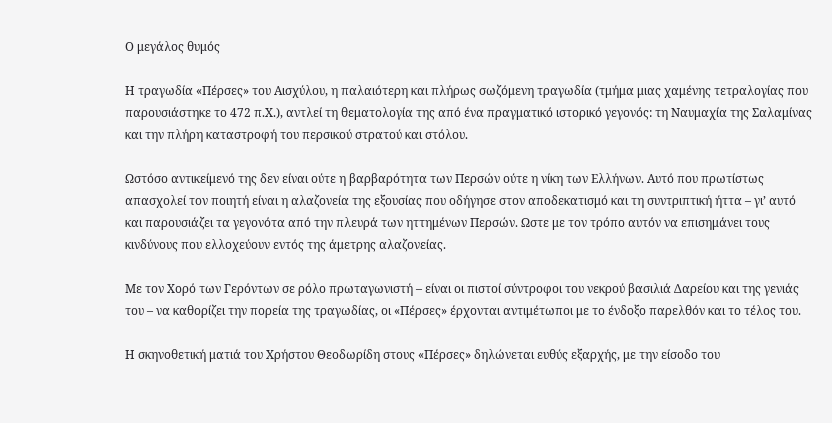Ο μεγάλος θυμός

Η τραγωδία «Πέρσες» του Αισχύλου, η παλαιότερη και πλήρως σωζόμενη τραγωδία (τμήμα μιας χαμένης τετραλογίας που παρουσιάστηκε το 472 π.Χ.), αντλεί τη θεματολογία της από ένα πραγματικό ιστορικό γεγονός: τη Ναυμαχία της Σαλαμίνας και την πλήρη καταστροφή του περσικού στρατού και στόλου.

Ωστόσο αντικείμενό της δεν είναι ούτε η βαρβαρότητα των Περσών ούτε η νίκη των Ελλήνων. Αυτό που πρωτίστως απασχολεί τον ποιητή είναι η αλαζονεία της εξουσίας που οδήγησε στον αποδεκατισμό και τη συντριπτική ήττα – γι’ αυτό και παρουσιάζει τα γεγονότα από την πλευρά των ηττημένων Περσών. Ωστε με τον τρόπο αυτόν να επισημάνει τους κινδύνους που ελλοχεύουν εντός της άμετρης αλαζονείας.

Με τον Χορό των Γερόντων σε ρόλο πρωταγωνιστή – είναι οι πιστοί σύντροφοι του νεκρού βασιλιά Δαρείου και της γενιάς του – να καθορίζει την πορεία της τραγωδίας, οι «Πέρσες» έρχονται αντιμέτωποι με το ένδοξο παρελθόν και το τέλος του.

Η σκηνοθετική ματιά του Χρήστου Θεοδωρίδη στους «Πέρσες» δηλώνεται ευθύς εξαρχής, με την είσοδο του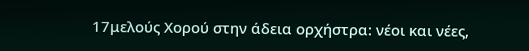17μελούς Χορού στην άδεια ορχήστρα: νέοι και νέες,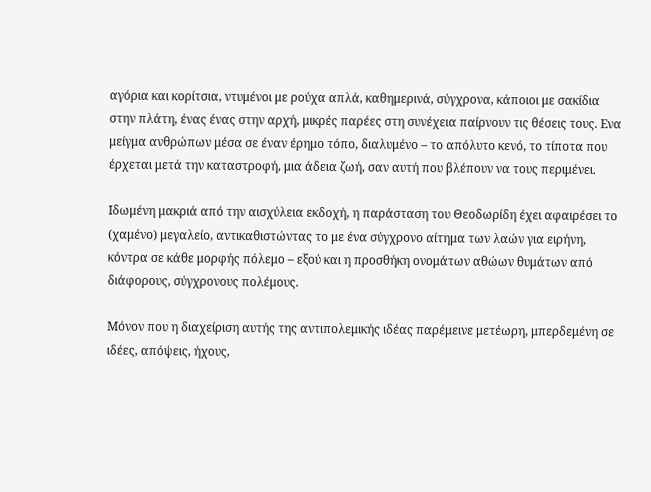αγόρια και κορίτσια, ντυμένοι με ρούχα απλά, καθημερινά, σύγχρονα, κάποιοι με σακίδια στην πλάτη, ένας ένας στην αρχή, μικρές παρέες στη συνέχεια παίρνουν τις θέσεις τους. Ενα μείγμα ανθρώπων μέσα σε έναν έρημο τόπο, διαλυμένο – το απόλυτο κενό, το τίποτα που έρχεται μετά την καταστροφή, μια άδεια ζωή, σαν αυτή που βλέπουν να τους περιμένει.

Ιδωμένη μακριά από την αισχύλεια εκδοχή, η παράσταση του Θεοδωρίδη έχει αφαιρέσει το (χαμένο) μεγαλείο, αντικαθιστώντας το με ένα σύγχρονο αίτημα των λαών για ειρήνη, κόντρα σε κάθε μορφής πόλεμο – εξού και η προσθήκη ονομάτων αθώων θυμάτων από διάφορους, σύγχρονους πολέμους.

Μόνον που η διαχείριση αυτής της αντιπολεμικής ιδέας παρέμεινε μετέωρη, μπερδεμένη σε ιδέες, απόψεις, ήχους,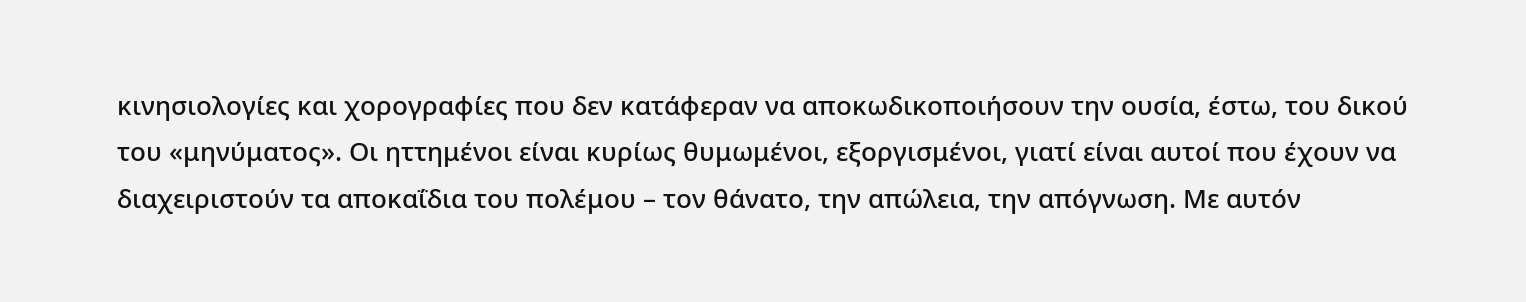κινησιολογίες και χορογραφίες που δεν κατάφεραν να αποκωδικοποιήσουν την ουσία, έστω, του δικού του «μηνύματος». Οι ηττημένοι είναι κυρίως θυμωμένοι, εξοργισμένοι, γιατί είναι αυτοί που έχουν να διαχειριστούν τα αποκαΐδια του πολέμου – τον θάνατο, την απώλεια, την απόγνωση. Με αυτόν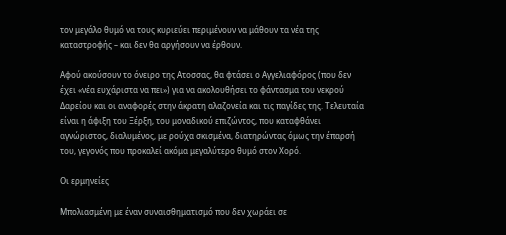τον μεγάλο θυμό να τους κυριεύει περιμένουν να μάθουν τα νέα της καταστροφής – και δεν θα αργήσουν να έρθουν.

Αφού ακούσουν το όνειρο της Ατοσσας, θα φτάσει ο Αγγελιαφόρος (που δεν έχει «νέα ευχάριστα να πει») για να ακολουθήσει το φάντασμα του νεκρού Δαρείου και οι αναφορές στην άκρατη αλαζονεία και τις παγίδες της. Τελευταία είναι η άφιξη του Ξέρξη, του μοναδικού επιζώντος, που καταφθάνει αγνώριστος, διαλυμένος, με ρούχα σκισμένα, διατηρώντας όμως την έπαρσή του, γεγονός που προκαλεί ακόμα μεγαλύτερο θυμό στον Χορό.

Οι ερμηνείες

Μπολιασμένη με έναν συναισθηματισμό που δεν χωράει σε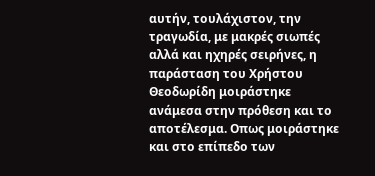αυτήν, τουλάχιστον, την τραγωδία, με μακρές σιωπές αλλά και ηχηρές σειρήνες, η παράσταση του Χρήστου Θεοδωρίδη μοιράστηκε ανάμεσα στην πρόθεση και το αποτέλεσμα. Οπως μοιράστηκε και στο επίπεδο των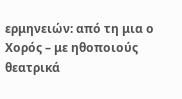ερμηνειών: από τη μια ο Χορός – με ηθοποιούς θεατρικά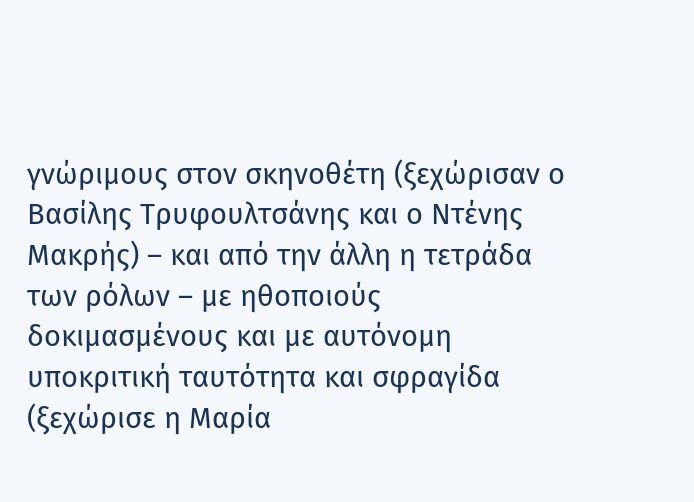γνώριμους στον σκηνοθέτη (ξεχώρισαν ο Βασίλης Τρυφουλτσάνης και ο Ντένης Μακρής) – και από την άλλη η τετράδα των ρόλων – με ηθοποιούς δοκιμασμένους και με αυτόνομη υποκριτική ταυτότητα και σφραγίδα (ξεχώρισε η Μαρία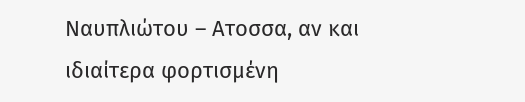Ναυπλιώτου – Ατοσσα, αν και ιδιαίτερα φορτισμένη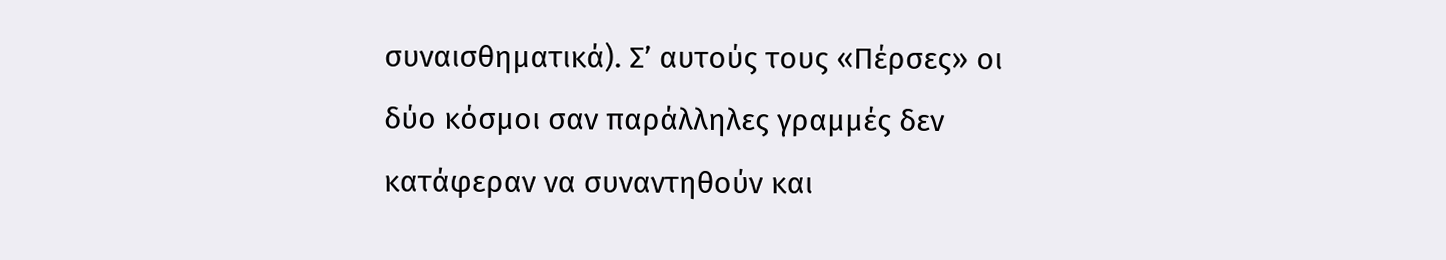συναισθηματικά). Σ’ αυτούς τους «Πέρσες» οι δύο κόσμοι σαν παράλληλες γραμμές δεν κατάφεραν να συναντηθούν και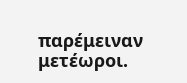παρέμειναν μετέωροι.